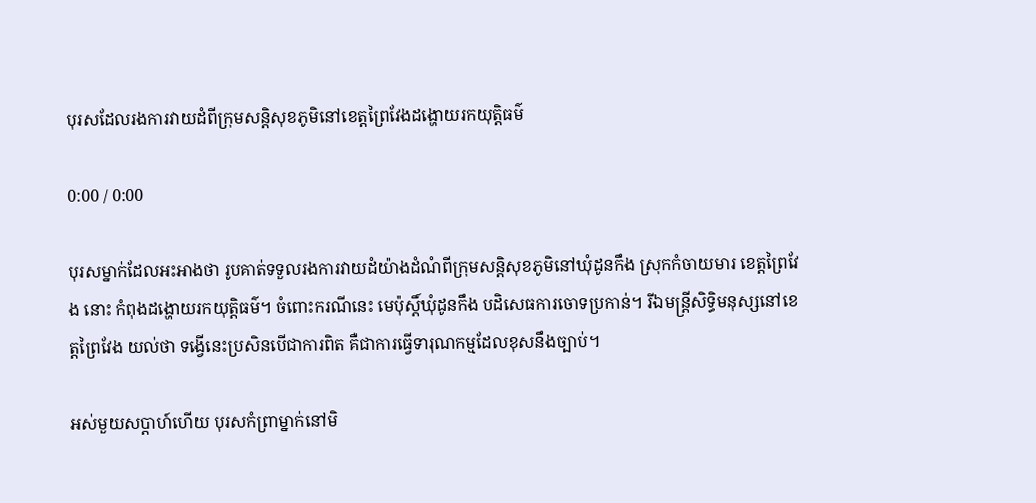បុរសដែលរងការវាយដំពីក្រុមសន្តិសុខភូមិនៅខេត្តព្រៃវែងដង្ហោយរកយុត្តិធម៌

0:00 / 0:00

បុរសម្នាក់ដែលអះអាងថា រូបគាត់ទទួលរងការវាយដំយ៉ាងដំណំពីក្រុមសន្តិសុខភូមិនៅឃុំដូនកឹង ស្រុកកំចាយមារ ខេត្តព្រៃវែង នោះ កំពុងដង្ហោយរកយុត្តិធម៌។ ចំពោះករណីនេះ មេប៉ុស្តិ៍ឃុំដូនកឹង បដិសេធការចោទប្រកាន់។ រីឯមន្ត្រីសិទ្ធិមនុស្សនៅខេត្តព្រៃវែង យល់ថា ទង្វើនេះប្រសិនបើជាការពិត គឺជាការធ្វើទារុណកម្មដែលខុសនឹងច្បាប់។

អស់មួយសប្ដាហ៍ហើយ បុរសកំព្រាម្នាក់នៅមិ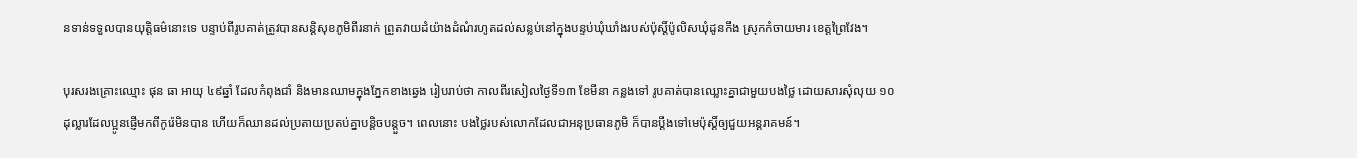នទាន់ទទួលបានយុត្តិធម៌នោះទេ បន្ទាប់ពីរូបគាត់ត្រូវបានសន្តិសុខភូមិពីរនាក់ ព្រួតវាយដំយ៉ាងដំណំរហូតដល់សន្លប់នៅក្នុងបន្ទប់ឃុំឃាំងរបស់ប៉ុស្តិ៍ប៉ូលិសឃុំដូនកឹង ស្រុកកំចាយមារ ខេត្តព្រៃវែង។

បុរសរងគ្រោះឈ្មោះ ផុន ធា អាយុ ៤៩ឆ្នាំ ដែលកំពុងជាំ និងមានឈាមក្នុងភ្នែកខាងឆ្វេង រៀបរាប់ថា កាលពីរសៀលថ្ងៃទី១៣ ខែមីនា កន្លងទៅ រូបគាត់បានឈ្លោះគ្នាជាមួយបងថ្លៃ ដោយសារសុំលុយ ១០ដុល្លារដែលប្អូនផ្ញើមកពីកូរ៉េមិនបាន ហើយក៏ឈានដល់ប្រតាយប្រតប់គ្នាបន្តិចបន្តួច។ ពេលនោះ បងថ្លៃរបស់លោកដែលជាអនុប្រធានភូមិ ក៏បានប្ដឹងទៅមេប៉ុស្តិ៍ឲ្យជួយអន្តរាគមន៍។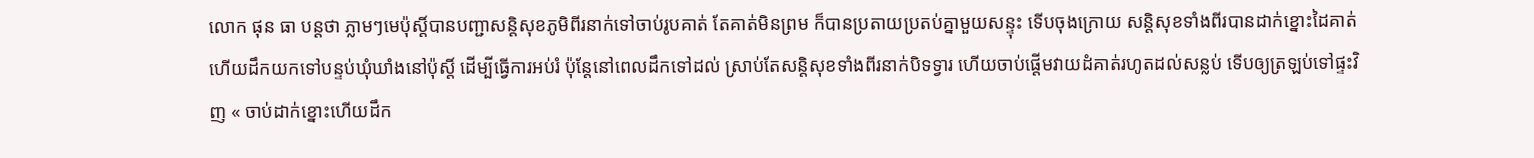លោក ផុន ធា បន្តថា ភ្លាមៗមេប៉ុស្តិ៍បានបញ្ជាសន្តិសុខភូមិពីរនាក់ទៅចាប់រូបគាត់ តែគាត់មិនព្រម ក៏បានប្រតាយប្រតប់គ្នាមួយសន្ទុះ ទើបចុងក្រោយ សន្តិសុខទាំងពីរបានដាក់ខ្នោះដៃគាត់ ហើយដឹកយកទៅបន្ទប់ឃុំឃាំងនៅប៉ុស្តិ៍ ដើម្បីធ្វើការអប់រំ ប៉ុន្តែនៅពេលដឹកទៅដល់ ស្រាប់តែសន្តិសុខទាំងពីរនាក់បិទទ្វារ ហើយចាប់ផ្តើមវាយដំគាត់រហូតដល់សន្លប់ ទើបឲ្យត្រឡប់ទៅផ្ទះវិញ « ចាប់ដាក់ខ្នោះហើយដឹក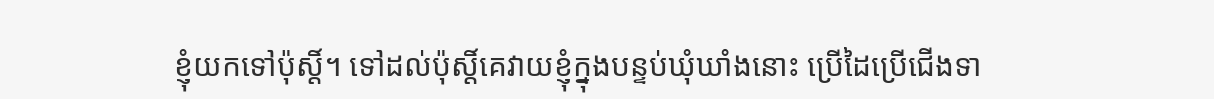ខ្ញុំយកទៅប៉ុស្តិ៍។ ទៅដល់ប៉ុស្តិ៍គេវាយខ្ញុំក្នុងបន្ទប់ឃុំឃាំងនោះ ប្រើដៃប្រើជើងទា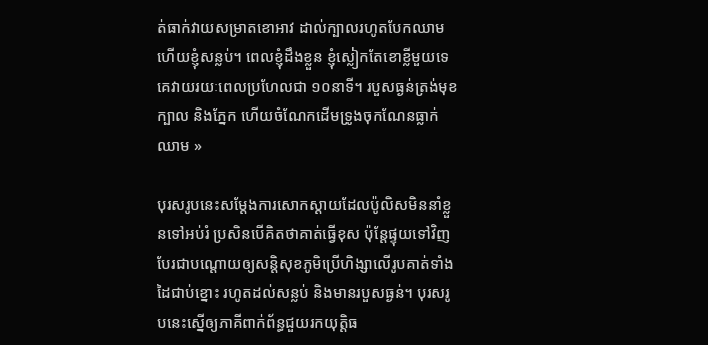ត់ធាក់វាយសម្រាតខោអាវ ដាល់ក្បាលរហូតបែកឈាម ហើយខ្ញុំសន្លប់។ ពេលខ្ញុំដឹងខ្លួន ខ្ញុំស្លៀកតែខោខ្លីមួយទេ គេវាយរយៈពេលប្រហែលជា ១០នាទី។ របួសធ្ងន់ត្រង់មុខ ក្បាល និងភ្នែក ហើយចំណែកដើមទ្រូងចុកណែនធ្លាក់ឈាម »

បុរសរូបនេះសម្ដែងការសោកស្ដាយដែលប៉ូលិសមិននាំខ្លួនទៅអប់រំ ប្រសិនបើគិតថាគាត់ធ្វើខុស ប៉ុន្តែផ្ទុយទៅវិញ បែរជាបណ្តោយឲ្យសន្តិសុខភូមិប្រើហិង្សាលើរូបគាត់ទាំងដៃជាប់ខ្នោះ រហូតដល់សន្លប់ និងមានរបួសធ្ងន់។ បុរសរូបនេះស្នើឲ្យភាគីពាក់ព័ន្ធជួយរកយុត្តិធ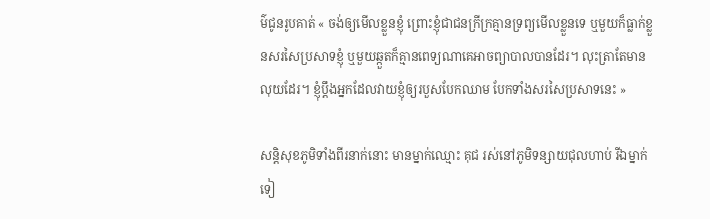ម៌ជូនរូបគាត់ « ចង់ឲ្យមើលខ្លួនខ្ញុំ ព្រោះខ្ញុំជាជនក្រីក្រគ្មានទ្រព្យមើលខ្លួនទេ ឬមួយក៏ធ្លាក់ខ្លួនសរសៃប្រសាទខ្ញុំ ឬមួយឆ្កួតក៏គ្មានពេទ្យណាគេអាចព្យាបាលបានដែរ។ លុះត្រាតែមានលុយដែរ។ ខ្ញុំប្តឹងអ្នកដែលវាយខ្ញុំឲ្យរបួសបែកឈាម បែកទាំងសរសៃប្រសាទនេះ »

សន្តិសុខភូមិទាំងពីរនាក់នោះ មានម្នាក់ឈ្មោះ គុជ រស់នៅភូមិទន្សាយជុលហាប់ រីឯម្នាក់ទៀ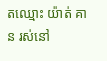តឈ្មោះ យ៉ាត់ គាន រស់នៅ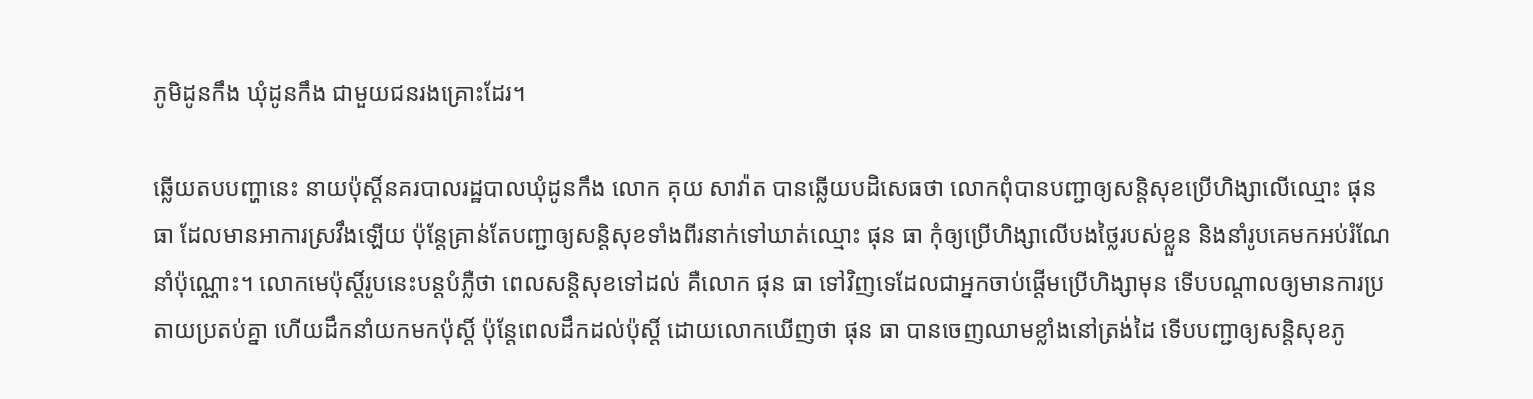ភូមិដូនកឹង ឃុំដូនកឹង ជាមួយជនរងគ្រោះដែរ។

ឆ្លើយតបបញ្ហានេះ នាយប៉ុស្តិ៍នគរបាលរដ្ឋបាលឃុំដូនកឹង លោក គុយ សាវ៉ាត បានឆ្លើយបដិសេធថា លោកពុំបានបញ្ជាឲ្យសន្តិសុខប្រើហិង្សាលើឈ្មោះ ផុន ធា ដែលមានអាការស្រវឹងឡើយ ប៉ុន្តែគ្រាន់តែបញ្ជាឲ្យសន្តិសុខទាំងពីរនាក់ទៅឃាត់ឈ្មោះ ផុន ធា កុំឲ្យប្រើហិង្សាលើបងថ្លៃរបស់ខ្លួន និងនាំរូបគេមកអប់រំណែនាំប៉ុណ្ណោះ។ លោកមេប៉ុស្តិ៍រូបនេះបន្តបំភ្លឺថា ពេលសន្តិសុខទៅដល់ គឺលោក ផុន ធា ទៅវិញទេដែលជាអ្នកចាប់ផ្តើមប្រើហិង្សាមុន ទើបបណ្ដាលឲ្យមានការប្រតាយប្រតប់គ្នា ហើយដឹកនាំយកមកប៉ុស្តិ៍ ប៉ុន្តែពេលដឹកដល់ប៉ុស្តិ៍ ដោយលោកឃើញថា ផុន ធា បានចេញឈាមខ្លាំងនៅត្រង់ដៃ ទើបបញ្ជាឲ្យសន្តិសុខភូ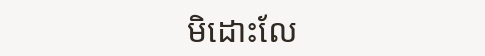មិដោះលែ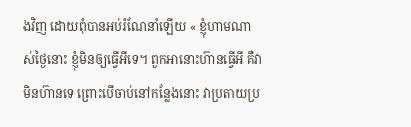ងវិញ ដោយពុំបានអប់រំណែនាំឡើយ « ខ្ញុំហាមណាស់ថ្ងៃនោះ ខ្ញុំមិនឲ្យធ្វើអីទេ។ ពួកអានោះហ៊ានធ្វើអី គឺវាមិនហ៊ានទេ ព្រោះបើចាប់នៅកន្លែងនោះ វាប្រតាយប្រ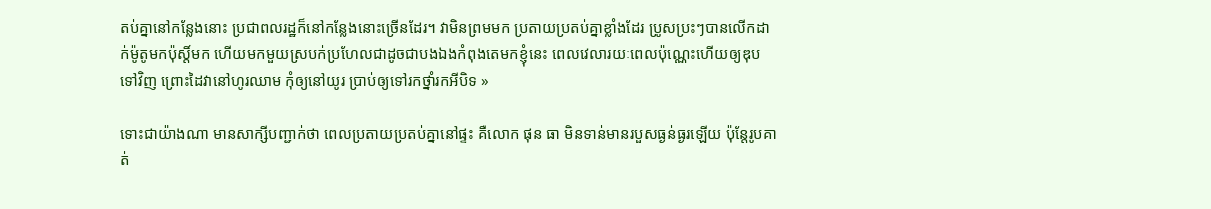តប់គ្នានៅកន្លែងនោះ ប្រជាពលរដ្ឋក៏នៅកន្លែងនោះច្រើនដែរ។ វាមិនព្រមមក ប្រតាយប្រតប់គ្នាខ្លាំងដែរ ប្រូសប្រះៗបានលើកដាក់ម៉ូតូមកប៉ុស្តិ៍មក ហើយមកមួយស្របក់ប្រហែលជាដូចជាបងឯងកំពុងតេមកខ្ញុំនេះ ពេលវេលារយៈពេលប៉ុណ្ណេះហើយឲ្យឌុបទៅវិញ ព្រោះដៃវានៅហូរឈាម កុំឲ្យនៅយូរ ប្រាប់ឲ្យទៅរកថ្នាំរកអីបិទ »

ទោះជាយ៉ាងណា មានសាក្សីបញ្ជាក់ថា ពេលប្រតាយប្រតប់គ្នានៅផ្ទះ គឺលោក ផុន ធា មិនទាន់មានរបួសធ្ងន់ធ្ងរឡើយ ប៉ុន្តែរូបគាត់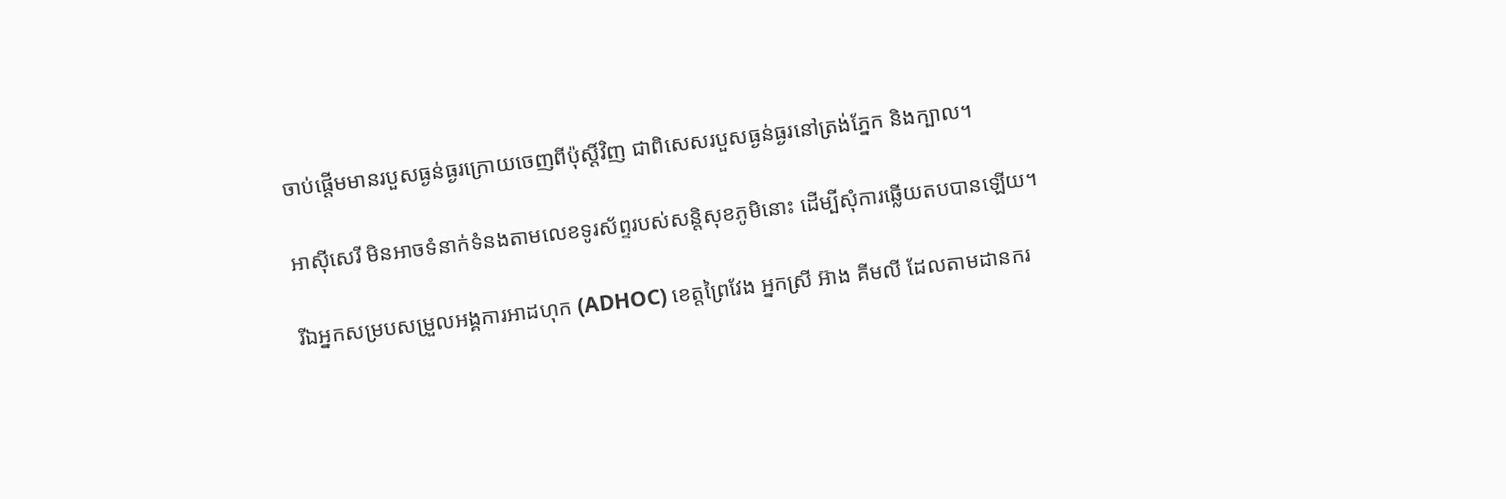ចាប់ផ្តើមមានរបួសធ្ងន់ធ្ងរក្រោយចេញពីប៉ុស្តិ៍វិញ ជាពិសេសរបួសធ្ងន់ធ្ងរនៅត្រង់ភ្នែក និងក្បាល។

អាស៊ីសេរី មិនអាចទំនាក់ទំនងតាមលេខទូរស័ព្ទរបស់សន្តិសុខភូមិនោះ ដើម្បីសុំការឆ្លើយតបបានឡើយ។

រីឯអ្នកសម្របសម្រួលអង្គការអាដហុក (ADHOC) ខេត្តព្រៃវែង អ្នកស្រី អ៊ាង គីមលី ដែលតាមដានករ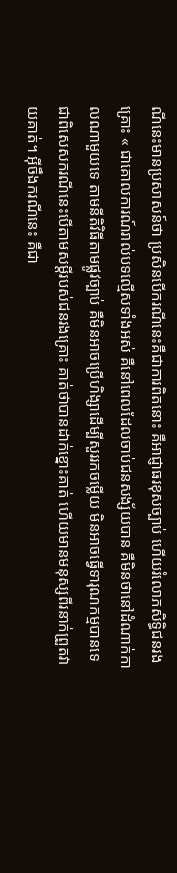ណីនេះមានប្រសាសន៍ថា ប្រសិនបើករណីនេះគឺជាការពិតនោះ គឺអាជ្ញាធរខុសច្បាប់ ហើយរំលោភសិទ្ធិជនរងគ្រោះ « ជាគោលការណ៍រាល់បទល្មើសទាំងអស់ គឺនៅពេលដែលចាប់ជនសង្ស័យបាន គឺមិនថានៅដំណាក់កាលណាមួយទេ តាមនីតិវិធីតាមផ្លូវច្បាប់ គឺមិនអាចប្រើហិង្សាដើម្បីសួររកចម្លើយ មិនអាចធ្វើទារុណកម្មបានទេ ជាពិសេសករណីនេះបើតាមសម្ដីរបស់ជនរងគ្រោះ គាត់ថាបានដាក់ខ្នោះគាត់ ហើយមានមនុស្សពីរនាក់ព្រួតវាយគាត់។ អ៊ីចឹងករណីនេះ គឺជា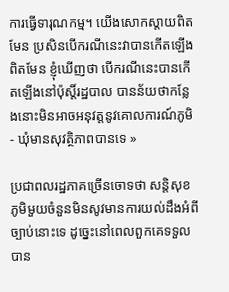ការធ្វើទារុណកម្ម។ យើងសោកស្ដាយពិតមែន ប្រសិនបើករណីនេះវាបានកើតឡើងពិតមែន ខ្ញុំឃើញថា បើករណីនេះបានកើតឡើងនៅប៉ុស្តិ៍រដ្ឋបាល បានន័យថាកន្លែងនោះមិនអាចអនុវត្តនូវគោលការណ៍ភូមិ - ឃុំមានសុវត្ថិភាពបានទេ »

ប្រជាពលរដ្ឋភាគច្រើនចោទថា សន្តិសុខភូមិមួយចំនួនមិនសូវមានការយល់ដឹងអំពីច្បាប់នោះទេ ដូច្នេះនៅពេលពួកគេទទួលបាន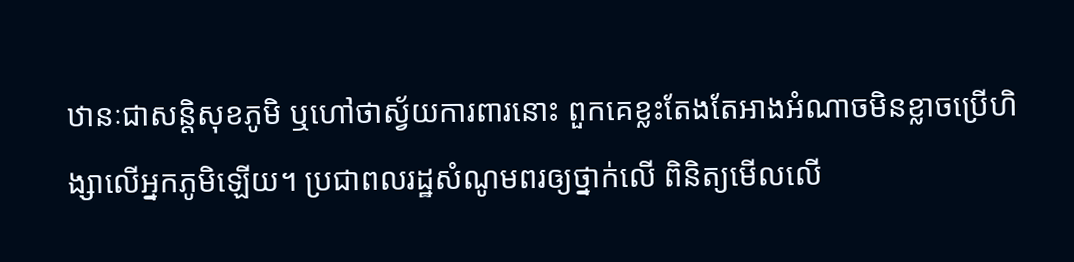ឋានៈជាសន្តិសុខភូមិ ឬហៅថាស្វ័យការពារនោះ ពួកគេខ្លះតែងតែអាងអំណាចមិនខ្លាចប្រើហិង្សាលើអ្នកភូមិឡើយ។ ប្រជាពលរដ្ឋសំណូមពរឲ្យថ្នាក់លើ ពិនិត្យមើលលើ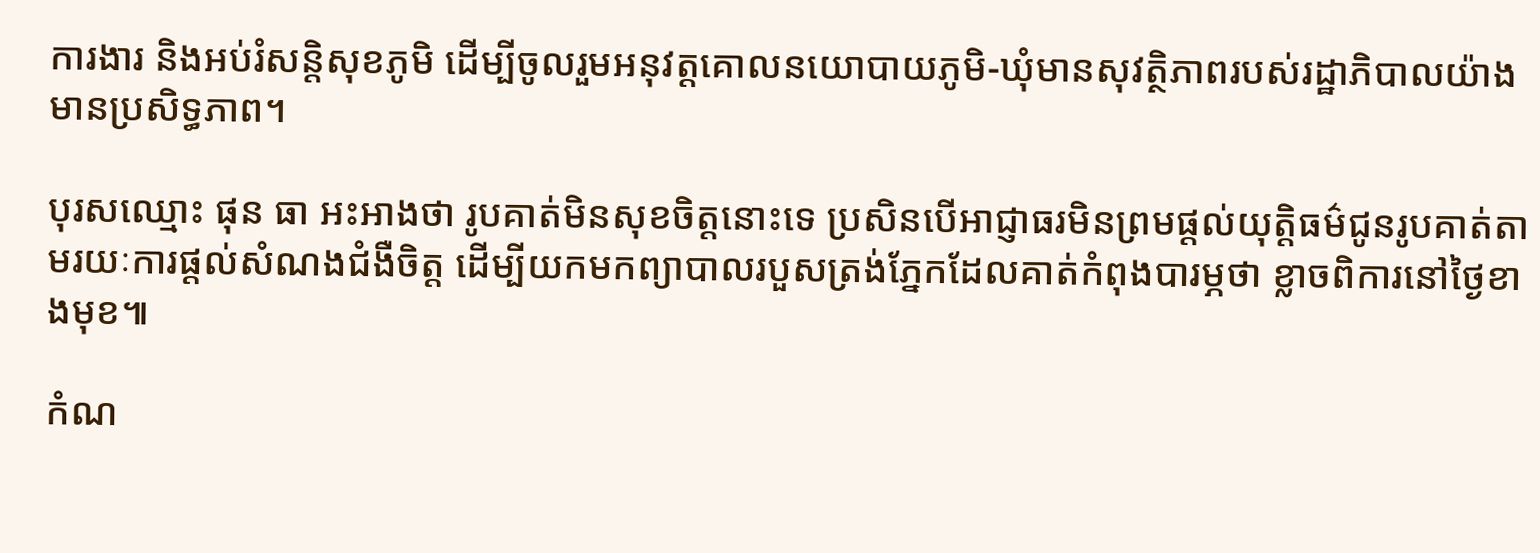ការងារ និងអប់រំសន្តិសុខភូមិ ដើម្បីចូលរួមអនុវត្តគោលនយោបាយភូមិ-ឃុំមានសុវត្ថិភាពរបស់រដ្ឋាភិបាលយ៉ាងមានប្រសិទ្ធភាព។

បុរសឈ្មោះ ផុន ធា អះអាងថា រូបគាត់មិនសុខចិត្តនោះទេ ប្រសិនបើអាជ្ញាធរមិនព្រមផ្តល់យុត្តិធម៌ជូនរូបគាត់តាមរយៈការផ្តល់សំណងជំងឺចិត្ត ដើម្បីយកមកព្យាបាលរបួសត្រង់ភ្នែកដែលគាត់កំពុងបារម្ភថា ខ្លាចពិការនៅថ្ងៃខាងមុខ៕

កំណ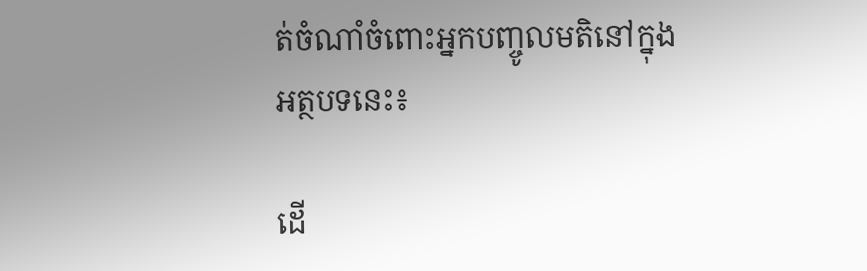ត់ចំណាំចំពោះអ្នកបញ្ចូលមតិនៅក្នុងអត្ថបទនេះ៖

ដើ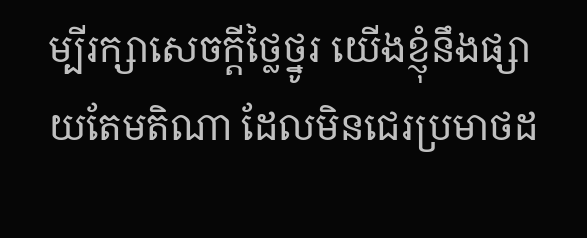ម្បីរក្សាសេចក្ដីថ្លៃថ្នូរ យើងខ្ញុំនឹងផ្សាយតែមតិណា ដែលមិនជេរប្រមាថដ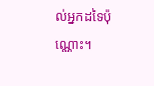ល់អ្នកដទៃប៉ុណ្ណោះ។